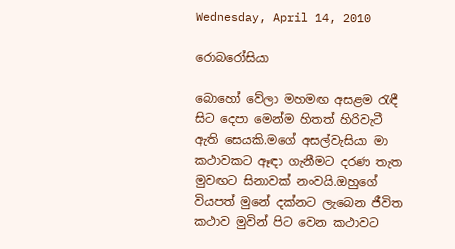Wednesday, April 14, 2010

රොබරෝසියා

බොහෝ වේලා මහමඟ අසළම රැඳී සිට දෙපා මෙන්ම හිතත් හිරිවැටී ඇති සෙයකි.මගේ අසල්වැසියා මා කථාවකට ඈඳා ගැනීමට දරණ තැත මුවඟට සිනාවක් නංවයි.ඔහුගේ වියපත් මුනේ දක්නට ලැබෙන ජීවිත කථාව මුවින් පිට වෙන කථාවට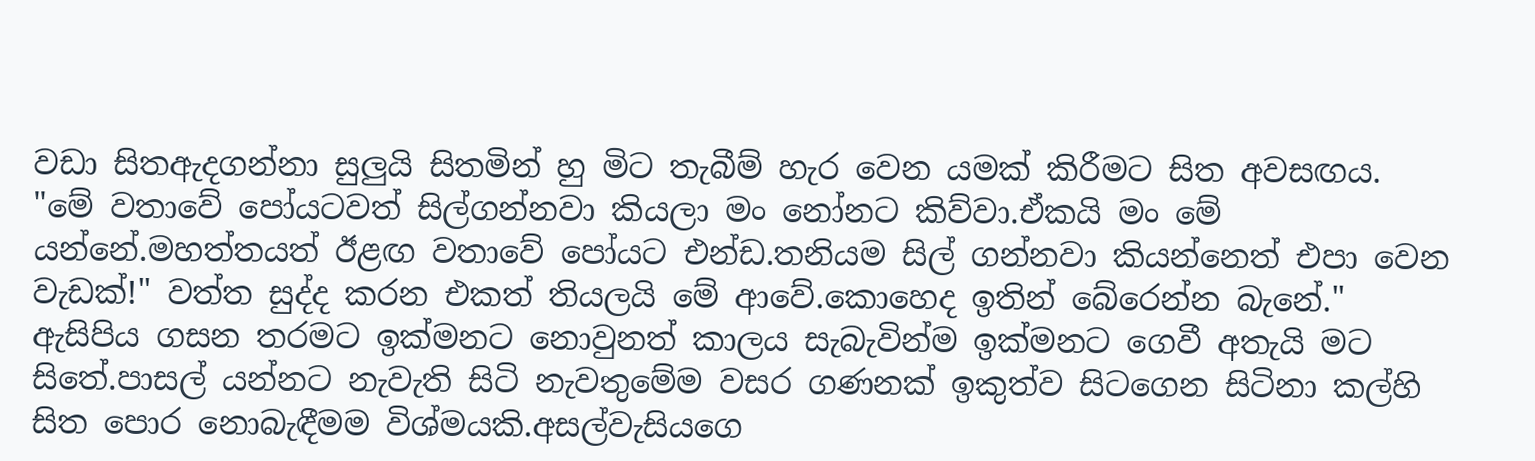වඩා සිතඇදගන්නා සුලුයි සිතමින් හු මිට තැබීම් හැර වෙන යමක් කිරීමට සිත අවසඟය. "මේ වතාවේ පෝයටවත් සිල්ගන්නවා කියලා මං නෝනට කිව්වා.ඒකයි මං මේ යන්නේ.මහත්තයත් ඊළඟ වතාවේ පෝයට එන්ඩ.තනියම සිල් ගන්නවා කියන්නෙත් එපා වෙන වැඩක්!" වත්ත සුද්ද කරන එකත් තියලයි මේ ආවේ.කොහෙද ඉතින් බේරෙන්න බැනේ." ඇසිපිය ගසන තරමට ඉක්මනට නොවුනත් කාලය සැබැවින්ම ඉක්මනට ගෙවී අතැයි මට සිතේ.පාසල් යන්නට නැවැති සිටි නැවතුමේම වසර ගණනක් ඉකුත්ව සිටගෙන සිටිනා කල්හි සිත පොර නොබැඳීමම විශ්මයකි.අසල්වැසියගෙ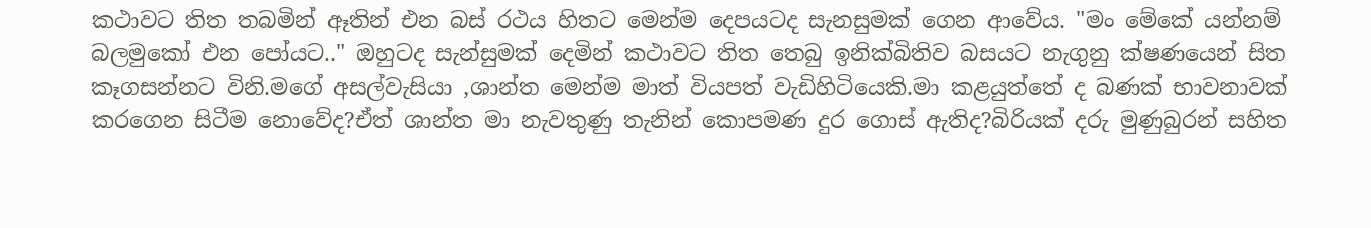කථාවට තිත තබමින් ඈතින් එන බස් රථය හිතට මෙන්ම දෙපයටද සැනසුමක් ගෙන ආවේය. "මං මේකේ යන්නම් බලමුකෝ එන පෝයට.." ඔහුටද සැන්සුමක් දෙමින් කථාවට තිත තෙබු ඉනික්බිතිව බසයට නැගුනු ක්ෂණයෙන් සිත කෑගසන්නට විනි.මගේ අසල්වැසියා ,ශාන්ත මෙන්ම මාත් වියපත් වැඩිහිටියෙකි.මා කළයුත්තේ ද බණක් භාවනාවක් කරගෙන සිටීම නොවේද?ඒත් ශාන්ත මා නැවතුණු තැනින් කොපමණ දුර ගොස් ඇතිද?බිරියක් දරු මුණුබුරන් සහිත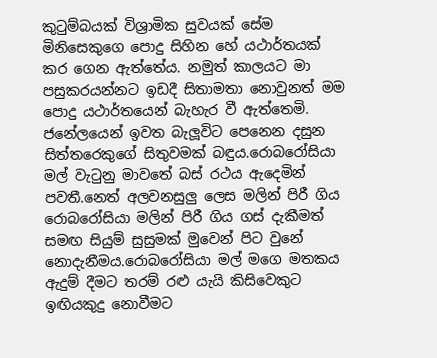කුටුම්බයක් විශ්‍රාමික සුවයක් සේම මිනිසෙකුගෙ පොදු සිහින හේ යථාර්තයක් කර ගෙන ඇත්තේය. නමුත් කාලයට මා පසුකරයන්නට ඉඩදී සිතාමතා නොවුනත් මම පොදු යථාර්තයෙන් බැහැර වී ඇත්තෙමි. ජනේලයෙන් ඉවත බැලූවිට පෙනෙන දසුන සිත්තරෙකුගේ සිතුවමක් බඳුය.රොබරෝසියා මල් වැටුනු මාවතේ බස් රථය ඇදෙමින් පවතී.නෙත් අලවනසුලු ලෙස මලින් පිරී ගිය රොබරෝසියා මලින් පිරී ගිය ගස් දැකීමත් සමඟ සියුම් සුසුමක් මුවෙන් පිට වුනේ නොදැනීමය.රොබරෝසියා මල් මගෙ මතකය ඇදුම් දීමට තරම් රළු යැයි කිසිවෙකුට ඉඟියකුදු නොවීමට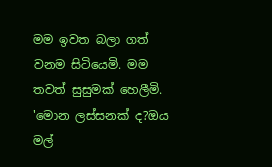මම ඉවත බලා ගත් වනම සිටියෙමි. මම තවත් සුසුමක් හෙලීමි. 'මොන ලස්සනක් ද?ඔය මල්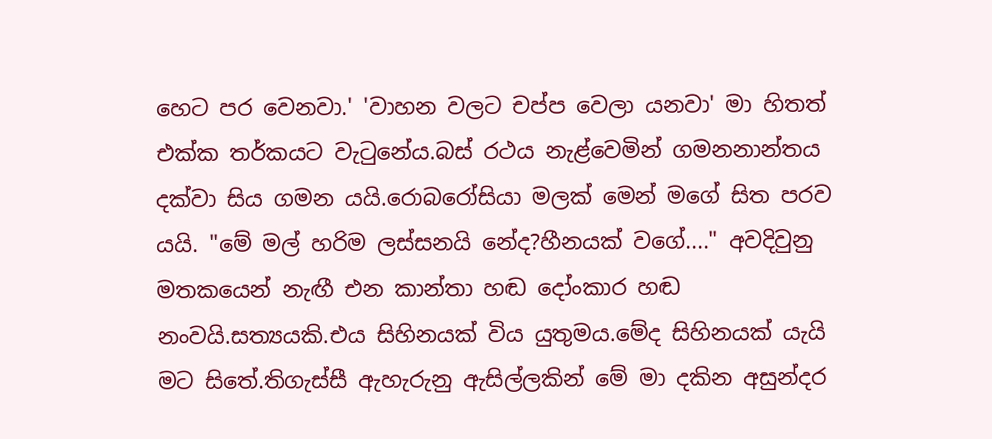හෙට පර වෙනවා.' 'වාහන වලට චප්ප වෙලා යනවා' මා හිතත් එක්ක තර්කයට වැටුනේය.බස් රථය නැළ්වෙමින් ගමනනාන්තය දක්වා සිය ගමන යයි.රොබරෝසියා මලක් මෙන් මගේ සිත පරව යයි. "මේ මල් හරිම ලස්සනයි නේද?හීනයක් වගේ...." අවදිවුනු මතකයෙන් නැඟී එන කාන්තා හඬ දෝංකාර හඬ නංවයි.සත්‍යයකි.එය සිහිනයක් විය යුතුමය.මේද සිහිනයක් යැයි මට සිතේ.තිගැස්සී ඇහැරුනු ඇසිල්ලකින් මේ මා දකින අසුන්දර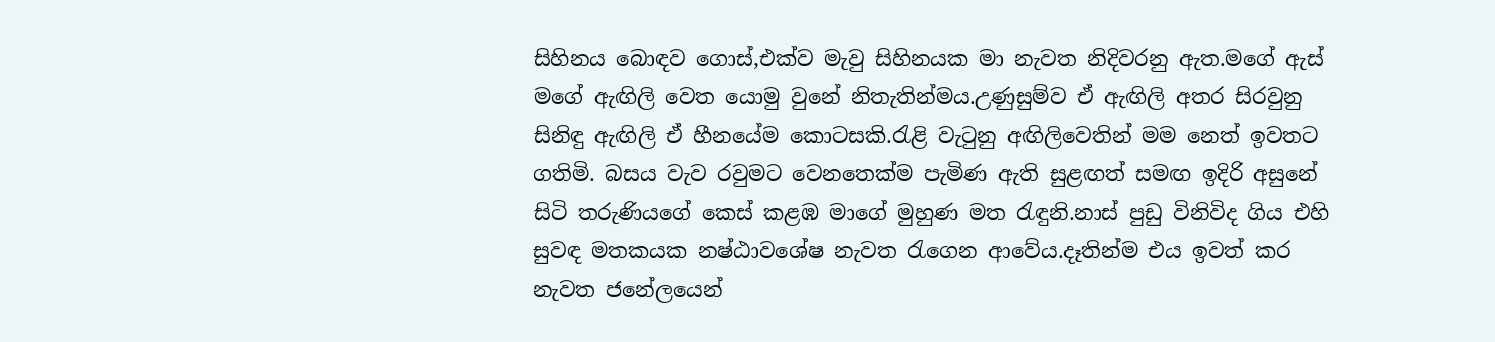සිහිනය බොඳව ගොස්,එක්ව මැවු සිහිනයක මා නැවත නිදිවරනු ඇත.මගේ ඇස් මගේ ඇඟිලි වෙත යොමු වුනේ නිතැතින්මය.උණුසුම්ව ඒ ඇඟිලි අතර සිරවුනු සිනිඳු ඇඟිලි ඒ හීනයේම කොටසකි.රැළි වැටුනු අඟිලිවෙතින් මම නෙත් ඉවතට ගතිමි. බසය වැව රවුමට වෙනතෙක්ම පැමිණ ඇති සුළඟත් සමඟ ඉදිරි අසුනේ සිටි තරුණියගේ කෙස් කළඹ මාගේ මුහුණ මත රැඳුනි.නාස් පුඩු විනිවිද ගිය එහි සුවඳ මතකයක නෂ්ඨාවශේෂ නැවත රැගෙන ආවේය.දෑතින්ම එය ඉවත් කර නැවත ජනේලයෙන්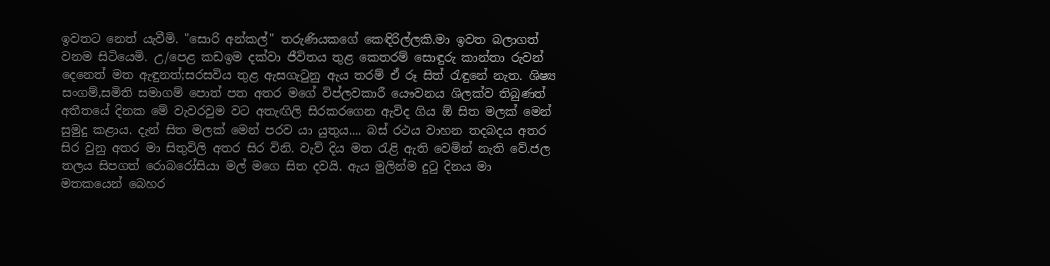ඉවතට නෙත් යැවීමි. "සොරි අන්කල්" තරුණියකගේ කෙඳිරිල්ලකි.මා ඉවත බලාගත් වනම සිටියෙමි. උ/පෙළ කඩඉම දක්වා ජීවිතය තුළ කෙතරම් සොඳුරු කාන්තා රුවන් දෙනෙත් මත ඇඳුනත්;සරසවිය තුළ ඇසගැටුනු ඇය තරම් ඒ රූ සිත් රැඳුනේ නැත. ශිෂ්‍ය සංගම්,සමිති සමාගම් පොත් පත අතර මගේ විප්ලවකාරී යෞවනය ශිලක්ව තිබුණත් අතීතයේ දිනක මේ වැවරවුම වට අතැඟිලි සිරකරගෙන ඇවිද ගිය ඕ සිත මලක් මෙන් සුමුදු කළාය. දැන් සිත මලක් මෙන් පරව යා යුතුය.... බස් රථය වාහන තදබදය අතර සිර වුනු අතර මා සිතුවිලි අතර සිර විනි. වැව් දිය මත රැළි ඇති වෙමින් නැති වේ.ජල තලය සිපගත් රොබරෝසියා මල් මගෙ සිත දවයි. ඇය මුලින්ම දුටු දිනය මා මතකයෙන් බෙහර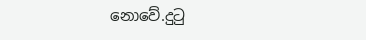නොවේ.දුටු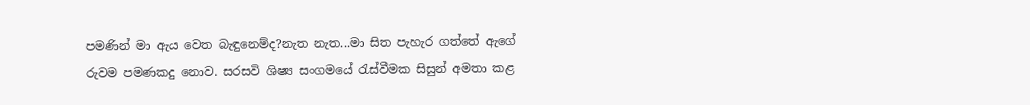පමණින් මා ඇය වෙත බැඳුනෙම්ද?නැත නැත...මා සිත පැහැර ගත්තේ ඇගේ රුවම පමණකදු නොව. සරසවි ශිෂ්‍ය සංගමයේ රැස්වීමක සිසුන් අමතා කළ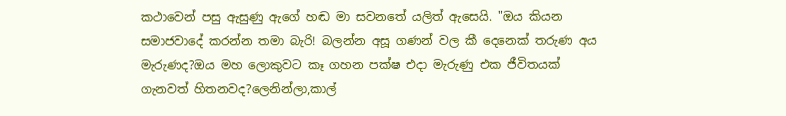කථාවෙන් පසු ඇසුණු ඇගේ හඬ මා සවනතේ යලිත් ඇසෙයි. "ඔය කියන සමාජවාදේ කරන්න තමා බැරි! බලන්න අසූ ගණන් වල කී දෙනෙක් තරුණ අය මැරුණද?ඔය මහ ලොකුවට කෑ ගහන පක්ෂ එදා මැරුණු එක ජීවිතයක් ගැනවත් හිතනවද?ලෙනින්ලා,කාල්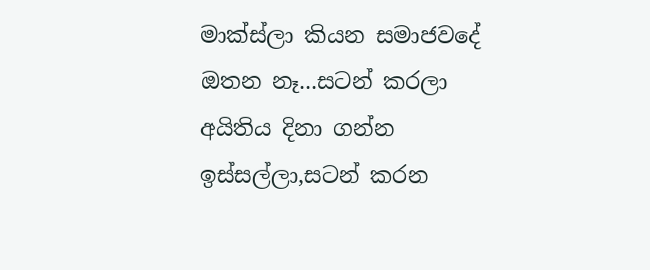මාක්ස්ලා කියන සමාජවදේ ඔතන නෑ...සටන් කරලා අයිතිය දිනා ගන්න ඉස්සල්ලා,සටන් කරන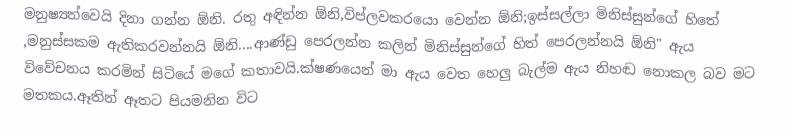මනුෂ්‍යත්වෙයි දිනා ගන්න ඕනි. රතු අඳින්න ඕනි,විප්ලවකරයො වෙන්න ඕනි;ඉස්සල්ලා මිනිස්සුන්ගේ හිතේ ,මනුස්සකම ඇතිකරවන්නයි ඕනි....ආණ්ඩු පෙරලන්න කලින් මිනිස්සුන්ගේ හිත් පෙරලන්නයි ඕනි" ඇය විවේචනය කරමින් සිටියේ මගේ කතාවයි.ක්ෂණයෙන් මා ඇය වෙත හෙලු බැල්ම ඇය නිහඬ නොකල බව මට මතකය.ඈතින් ඈතට පියමනින විට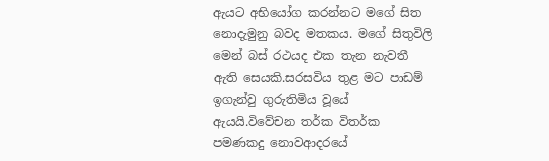ඇයට අභියෝග කරන්නට මගේ සිත නොදැමුනු බවද මතකය. මගේ සිතුවිලි මෙන් බස් රථයද එක තැන නැවතී ඇති සෙයකි.සරසවිය තුළ මට පාඩම් ඉගැන්වු ගුරුතිමිය වූයේ ඇයයි.විවේචන තර්ක විතර්ක පමණකදු නොවආදරයේ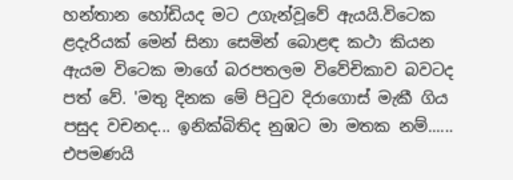හන්තාන හෝඩියද මට උගැන්වූවේ ඇයයි.විටෙක ළදැරියක් මෙන් සිනා සෙමින් බොළඳ කථා කියන ඇයම විටෙක මාගේ බරපතලම විවේචිකාව බවටද පත් වේ. 'මතු දිනක මේ පිටුව දිරාගොස් මැකී ගිය පසුද වචනද... ඉනික්බිතිද නුඹට මා මතක නම්...... එපමණයි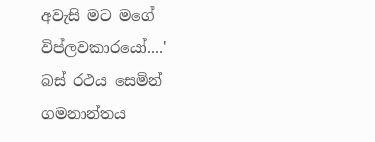අවැසි මට මගේ විප්ලවකාරයෝ....' බස් රථය සෙමින් ගමනාන්තය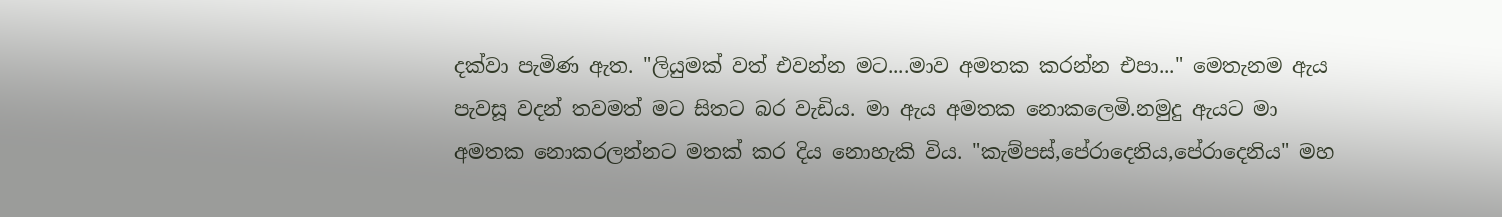දක්වා පැමිණ ඇත. "ලියුමක් වත් එවන්න මට....මාව අමතක කරන්න එපා..." මෙතැනම ඇය පැවසූ වදන් තවමත් මට සිතට බර වැඩිය. මා ඇය අමතක නොකලෙමි.නමුදු ඇයට මා අමතක නොකරලන්නට මතක් කර දිය නොහැකි විය. "කැම්පස්,පේරාදෙනිය,පේරාදෙනිය" මහ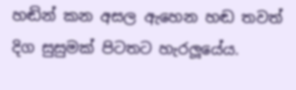හඬින් කන අසල ඇහෙන හඬ තවත් දිග සුසුමක් පිටතට හැරලූයේය.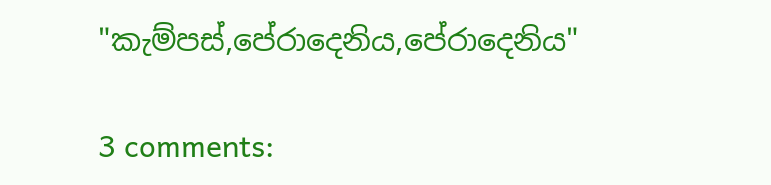"කැම්පස්,පේරාදෙනිය,පේරාදෙනිය"

3 comments: